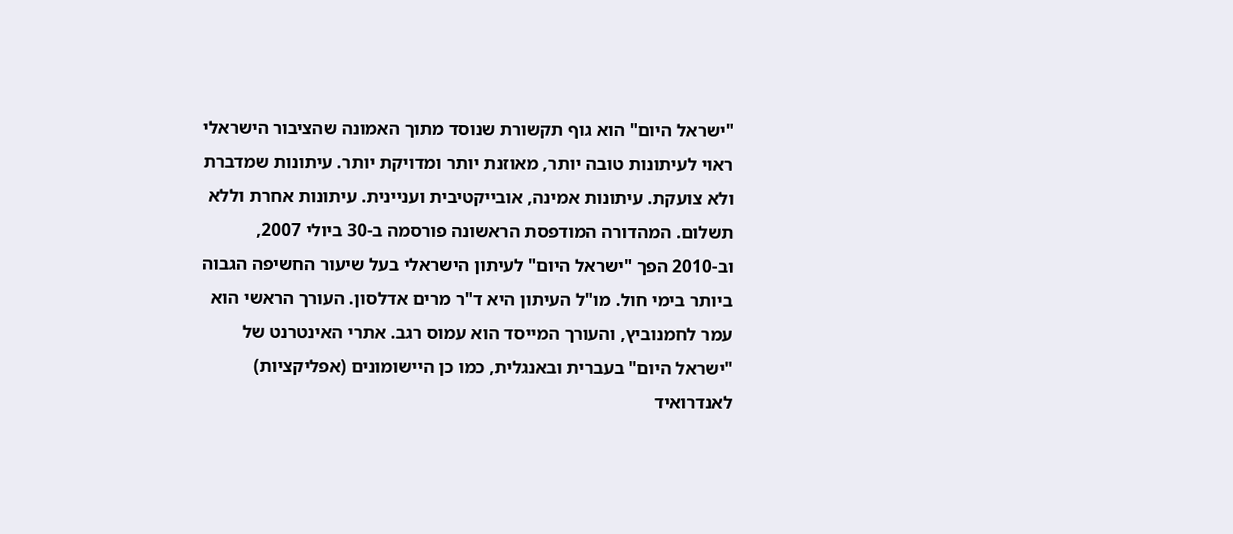"ישראל היום" הוא גוף תקשורת שנוסד מתוך האמונה שהציבור הישראלי ראוי לעיתונות טובה יותר, מאוזנת יותר ומדויקת יותר. עיתונות שמדברת ולא צועקת. עיתונות אמינה, אובייקטיבית ועניינית. עיתונות אחרת וללא תשלום. המהדורה המודפסת הראשונה פורסמה ב-30 ביולי 2007, וב-2010 הפך "ישראל היום" לעיתון הישראלי בעל שיעור החשיפה הגבוה ביותר בימי חול. מו"ל העיתון היא ד"ר מרים אדלסון. העורך הראשי הוא עמר לחמנוביץ, והעורך המייסד הוא עמוס רגב. אתרי האינטרנט של "ישראל היום" בעברית ובאנגלית, כמו כן היישומונים (אפליקציות) לאנדרואיד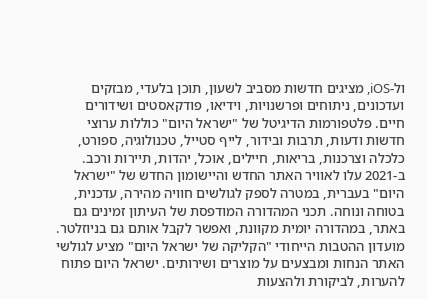ול-iOS, מציגים חדשות מסביב לשעון, תוכן בלעדי, מבזקים ועדכונים, ניתוחים ופרשנויות, וידיאו, פודקאסטים ושידורים חיים. פלטפורמות הדיגיטל של "ישראל היום" כוללות ערוצי חדשות ודעות, תרבות ובידור, לייף סטייל, טכנולוגיה, ספורט, כלכלה וצרכנות, בריאות, חיילים, אוכל, יהדות, תיירות ורכב. ב-2021 עלו לאוויר האתר החדש והיישומון החדש של "ישראל היום" בעברית, במטרה לספק לגולשים חוויה מהירה, עדכנית, בטוחה ונוחה. תכני המהדורה המודפסת של העיתון זמינים גם באתר, במהדורה יומית מקוונת, ואפשר לקבל אותם גם בניוזלטר. מועדון ההטבות הייחודי "הקליקה של ישראל היום" מציע לגולשי האתר הנחות ומבצעים על מוצרים ושירותים. ישראל היום פתוח להערות, לביקורת ולהצעות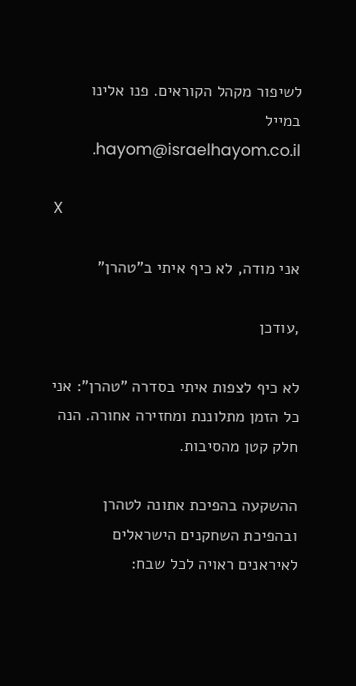לשיפור מקהל הקוראים. פנו אלינו במייל hayom@israelhayom.co.il.

X

אני מודה, לא כיף איתי ב"טהרן"

,עודכן

לא כיף לצפות איתי בסדרה "טהרן": אני כל הזמן מתלוננת ומחזירה אחורה. הנה חלק קטן מהסיבות.

ההשקעה בהפיכת אתונה לטהרן ובהפיכת השחקנים הישראלים לאיראנים ראויה לכל שבח: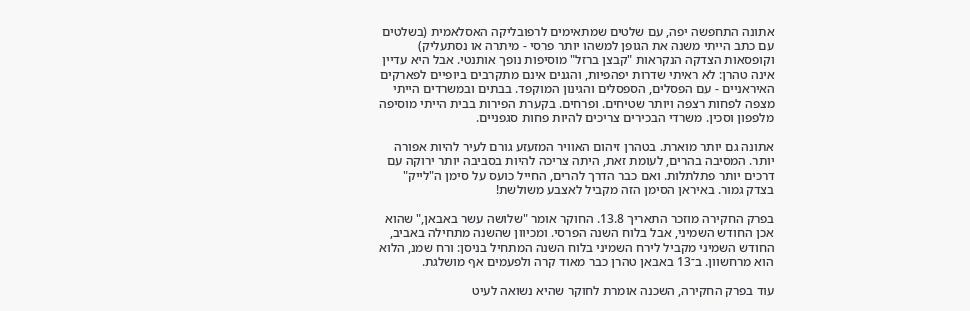אתונה התחפשה יפה, עם שלטים שמתאימים לרפובליקה האסלאמית (בשלטים עם כתב הייתי משנה את הגופן למשהו יותר פרסי - מיתרה או נסתעליק) וקופסאות הצדקה הנקראות "קבצן ברזל" מוסיפות נופך אותנטי. אבל היא עדיין אינה טהרן: לא ראיתי שדרות יפהפיות, והגנים אינם מתקרבים ביופיים לפארקים האיראניים - עם הפסלים, הספסלים והגינון המוקפד. בבתים ובמשרדים הייתי מצפה לפחות רצפה ויותר שטיחים. ופרחים. בקערת הפירות בבית הייתי מוסיפה מלפפון וסכין. משרדי הבכירים צריכים להיות פחות סגפניים.

אתונה גם יותר מוארת. בטהרן זיהום האוויר המזעזע גורם לעיר להיות אפורה יותר. המסיבה בהרים, לעומת זאת, היתה צריכה להיות בסביבה יותר ירוקה עם דרכים יותר פתלתלות. ואם כבר הדרך להרים, החייל כועס על סימן ה"לייק" בצדק גמור. באיראן הסימן הזה מקביל לאצבע משולשת!

בפרק החקירה מוזכר התאריך 13.8. החוקר אומר "שלושה עשר באבאן," שהוא אכן החודש השמיני, אבל בלוח השנה הפרסי. ומכיוון שהשנה מתחילה באביב, החודש השמיני מקביל לירח השמיני בלוח השנה המתחיל בניסן: ורח שמנ, הלוא הוא מרחשוון. ב־13 באבאן טהרן כבר מאוד קרה ולפעמים אף מושלגת.

עוד בפרק החקירה, השכנה אומרת לחוקר שהיא נשואה לעיט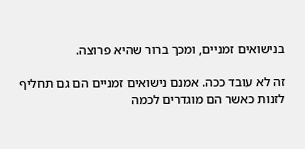בנישואים זמניים, ומכך ברור שהיא פרוצה.

זה לא עובד ככה. אמנם נישואים זמניים הם גם תחליף לזנות כאשר הם מוגדרים לכמה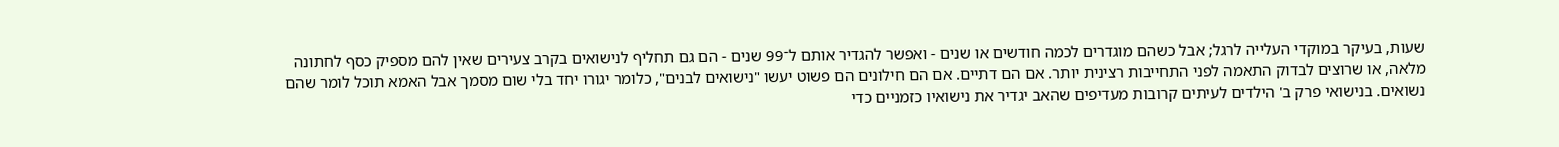שעות, בעיקר במוקדי העלייה לרגל; אבל כשהם מוגדרים לכמה חודשים או שנים - ואפשר להגדיר אותם ל־99 שנים - הם גם תחליף לנישואים בקרב צעירים שאין להם מספיק כסף לחתונה מלאה, או שרוצים לבדוק התאמה לפני התחייבות רצינית יותר. אם הם דתיים. אם הם חילונים הם פשוט יעשו "נישואים לבנים", כלומר יגורו יחד בלי שום מסמך אבל האמא תוכל לומר שהם נשואים. בנישואי פרק ב' הילדים לעיתים קרובות מעדיפים שהאב יגדיר את נישואיו כזמניים כדי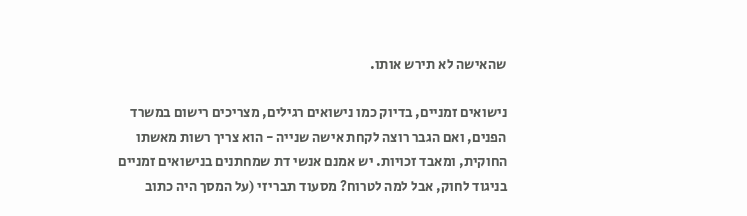שהאישה לא תירש אותו.

נישואים זמניים, בדיוק כמו נישואים רגילים, מצריכים רישום במשרד הפנים, ואם הגבר רוצה לקחת אישה שנייה - הוא צריך רשות מאשתו החוקית, ומאבד זכויות. יש אמנם אנשי דת שמחתנים בנישואים זמניים בניגוד לחוק, אבל למה לטרוח? מסעוד תבריזי (על המסך היה כתוב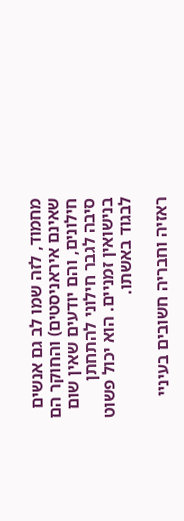מחמוד, לזה שמו לב גם אנשים שאינם איראניסטים) והחוקר הם חילונים, והם יודעים שאין שום סיבה לגבר חילוני להתחתן בנישואין זמניים. הוא יכול פשוט לבגוד באשתו.

ראזיה וחבריה חשובים בעיניי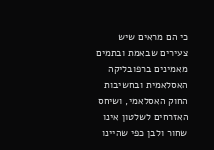כי הם מראים שיש צעירים שבאמת ובתמים מאמינים ברפובליקה האסלאמית ובחשיבות החוק האסלאמי, ושיחס האזרחים לשלטון אינו שחור ולבן כפי שהיינו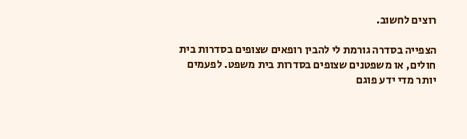רוצים לחשוב.

הצפייה בסדרה גורמת לי להבין רופאים שצופים בסדרות בית חולים, או משפטנים שצופים בסדרות בית משפט. לפעמים יותר מדי ידע פוגם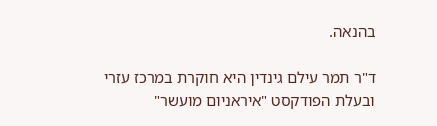בהנאה.

ד"ר תמר עילם גינדין היא חוקרת במרכז עזרי ובעלת הפודקסט "איראניום מועשר"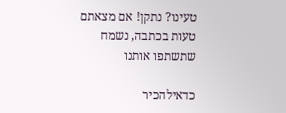טעינו? נתקן! אם מצאתם טעות בכתבה, נשמח שתשתפו אותנו

כדאילהכיר